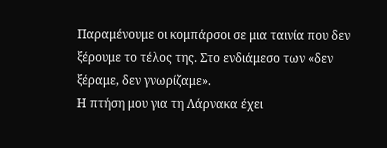Παραμένουμε οι κομπάρσοι σε μια ταινία που δεν ξέρουμε το τέλος της. Στο ενδιάμεσο των «δεν ξέραμε, δεν γνωρίζαμε».
Η πτήση μου για τη Λάρνακα έχει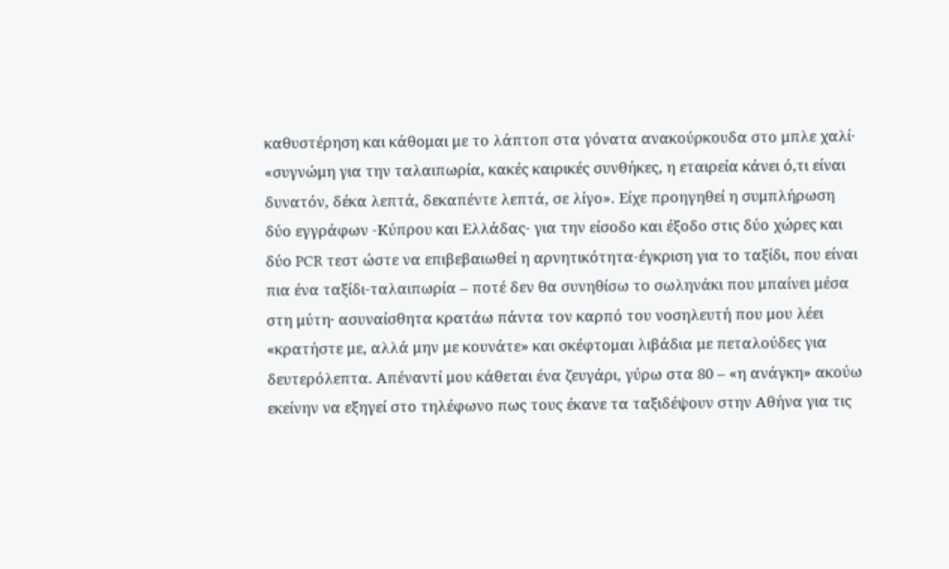καθυστέρηση και κάθομαι με το λάπτοπ στα γόνατα ανακούρκουδα στο μπλε χαλί· «συγνώμη για την ταλαιπωρία, κακές καιρικές συνθήκες, η εταιρεία κάνει ό,τι είναι δυνατόν, δέκα λεπτά, δεκαπέντε λεπτά, σε λίγο». Είχε προηγηθεί η συμπλήρωση δύο εγγράφων -Κύπρου και Ελλάδας- για την είσοδο και έξοδο στις δύο χώρες και δύο PCR τεστ ώστε να επιβεβαιωθεί η αρνητικότητα-έγκριση για το ταξίδι, που είναι πια ένα ταξίδι-ταλαιπωρία – ποτέ δεν θα συνηθίσω το σωληνάκι που μπαίνει μέσα στη μύτη· ασυναίσθητα κρατάω πάντα τον καρπό του νοσηλευτή που μου λέει «κρατήστε με, αλλά μην με κουνάτε» και σκέφτομαι λιβάδια με πεταλούδες για δευτερόλεπτα. Απέναντί μου κάθεται ένα ζευγάρι, γύρω στα 80 – «η ανάγκη» ακούω εκείνην να εξηγεί στο τηλέφωνο πως τους έκανε τα ταξιδέψουν στην Αθήνα για τις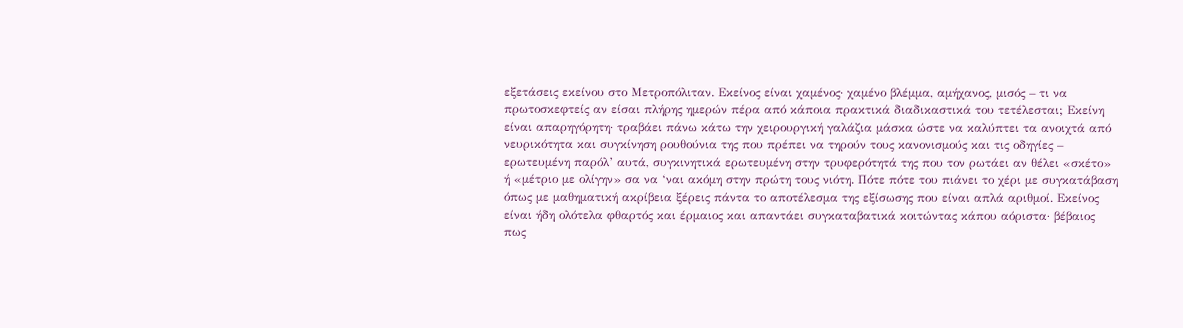εξετάσεις εκείνου στο Μετροπόλιταν. Εκείνος είναι χαμένος· χαμένο βλέμμα, αμήχανος, μισός – τι να πρωτοσκεφτείς αν είσαι πλήρης ημερών πέρα από κάποια πρακτικά διαδικαστικά του τετέλεσται; Εκείνη είναι απαρηγόρητη· τραβάει πάνω κάτω την χειρουργική γαλάζια μάσκα ώστε να καλύπτει τα ανοιχτά από νευρικότητα και συγκίνηση ρουθούνια της που πρέπει να τηρούν τους κανονισμούς και τις οδηγίες – ερωτευμένη παρόλ’ αυτά, συγκινητικά ερωτευμένη στην τρυφερότητά της που τον ρωτάει αν θέλει «σκέτο» ή «μέτριο με ολίγην» σα να ‘ναι ακόμη στην πρώτη τους νιότη. Πότε πότε του πιάνει το χέρι με συγκατάβαση όπως με μαθηματική ακρίβεια ξέρεις πάντα το αποτέλεσμα της εξίσωσης που είναι απλά αριθμοί. Εκείνος είναι ήδη ολότελα φθαρτός και έρμαιος και απαντάει συγκαταβατικά κοιτώντας κάπου αόριστα· βέβαιος πως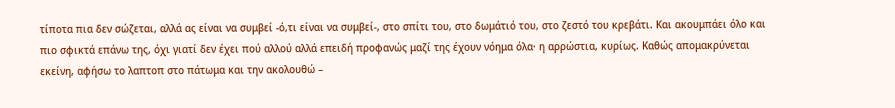τίποτα πια δεν σώζεται, αλλά ας είναι να συμβεί -ό,τι είναι να συμβεί-, στο σπίτι του, στο δωμάτιό του, στο ζεστό του κρεβάτι. Και ακουμπάει όλο και πιο σφικτά επάνω της, όχι γιατί δεν έχει πού αλλού αλλά επειδή προφανώς μαζί της έχουν νόημα όλα· η αρρώστια, κυρίως. Καθώς απομακρύνεται εκείνη, αφήσω το λαπτοπ στο πάτωμα και την ακολουθώ –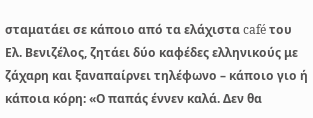σταματάει σε κάποιο από τα ελάχιστα café του Ελ. Βενιζέλος, ζητάει δύο καφέδες ελληνικούς με ζάχαρη και ξαναπαίρνει τηλέφωνο – κάποιο γιο ή κάποια κόρη: «Ο παπάς έννεν καλά. Δεν θα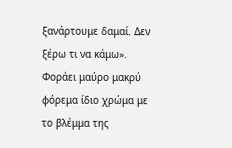ξανάρτουμε δαμαί. Δεν ξέρω τι να κάμω». Φοράει μαύρο μακρύ φόρεμα ίδιο χρώμα με το βλέμμα της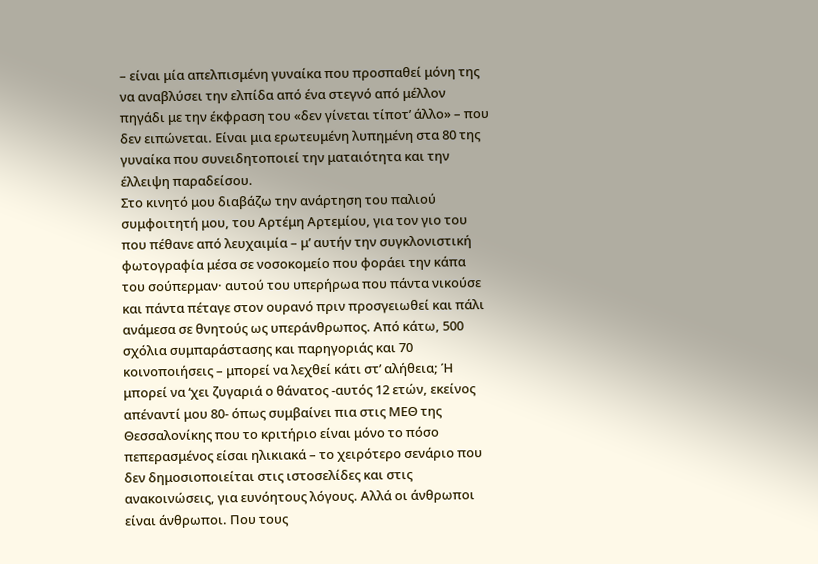– είναι μία απελπισμένη γυναίκα που προσπαθεί μόνη της να αναβλύσει την ελπίδα από ένα στεγνό από μέλλον πηγάδι με την έκφραση του «δεν γίνεται τίποτ’ άλλο» – που δεν ειπώνεται. Είναι μια ερωτευμένη λυπημένη στα 80 της γυναίκα που συνειδητοποιεί την ματαιότητα και την έλλειψη παραδείσου.
Στο κινητό μου διαβάζω την ανάρτηση του παλιού συμφοιτητή μου, του Αρτέμη Αρτεμίου, για τον γιο του που πέθανε από λευχαιμία – μ’ αυτήν την συγκλονιστική φωτογραφία μέσα σε νοσοκομείο που φοράει την κάπα του σούπερμαν· αυτού του υπερήρωα που πάντα νικούσε και πάντα πέταγε στον ουρανό πριν προσγειωθεί και πάλι ανάμεσα σε θνητούς ως υπεράνθρωπος. Από κάτω, 500 σχόλια συμπαράστασης και παρηγοριάς και 70 κοινοποιήσεις – μπορεί να λεχθεί κάτι στ’ αλήθεια; Ή μπορεί να ‘χει ζυγαριά ο θάνατος -αυτός 12 ετών, εκείνος απέναντί μου 80- όπως συμβαίνει πια στις ΜΕΘ της Θεσσαλονίκης που το κριτήριο είναι μόνο το πόσο πεπερασμένος είσαι ηλικιακά – το χειρότερο σενάριο που δεν δημοσιοποιείται στις ιστοσελίδες και στις ανακοινώσεις, για ευνόητους λόγους. Αλλά οι άνθρωποι είναι άνθρωποι. Που τους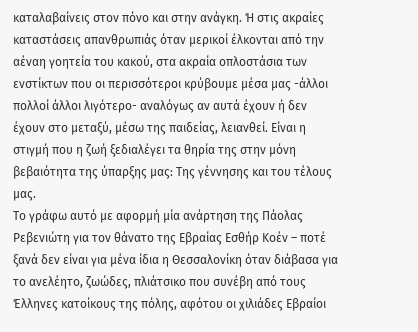καταλαβαίνεις στον πόνο και στην ανάγκη. Ή στις ακραίες καταστάσεις απανθρωπιάς όταν μερικοί έλκονται από την αέναη γοητεία του κακού, στα ακραία οπλοστάσια των ενστίκτων που οι περισσότεροι κρύβουμε μέσα μας -άλλοι πολλοί άλλοι λιγότερο- αναλόγως αν αυτά έχουν ή δεν έχουν στο μεταξύ, μέσω της παιδείας, λειανθεί. Είναι η στιγμή που η ζωή ξεδιαλέγει τα θηρία της στην μόνη βεβαιότητα της ύπαρξης μας: Της γέννησης και του τέλους μας.
Το γράφω αυτό με αφορμή μία ανάρτηση της Πάολας Ρεβενιώτη για τον θάνατο της Εβραίας Εσθήρ Κοέν – ποτέ ξανά δεν είναι για μένα ίδια η Θεσσαλονίκη όταν διάβασα για το ανελέητο, ζωώδες, πλιάτσικο που συνέβη από τους Έλληνες κατοίκους της πόλης, αφότου οι χιλιάδες Εβραίοι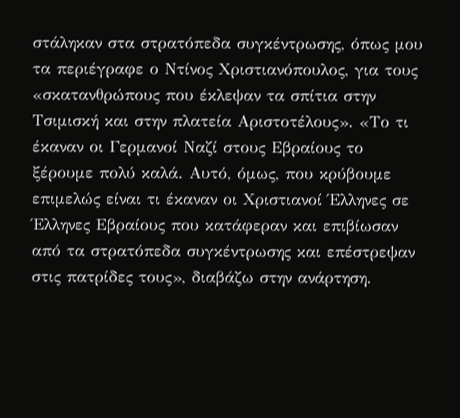στάληκαν στα στρατόπεδα συγκέντρωσης, όπως μου τα περιέγραφε ο Ντίνος Χριστιανόπουλος, για τους «σκατανθρώπους που έκλεψαν τα σπίτια στην Τσιμισκή και στην πλατεία Αριστοτέλους». «Το τι έκαναν οι Γερμανοί Ναζί στους Εβραίους το ξέρουμε πολύ καλά. Αυτό, όμως, που κρύβουμε επιμελώς είναι τι έκαναν οι Χριστιανοί Έλληνες σε Έλληνες Εβραίους που κατάφεραν και επιβίωσαν από τα στρατόπεδα συγκέντρωσης και επέστρεψαν στις πατρίδες τους», διαβάζω στην ανάρτηση.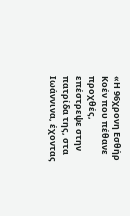«Η 96χρονη Εσθήρ Κοέν που πέθανε προχθές, επέστρεψε στην πατρίδα της, στα Ιωάννινα, έχοντας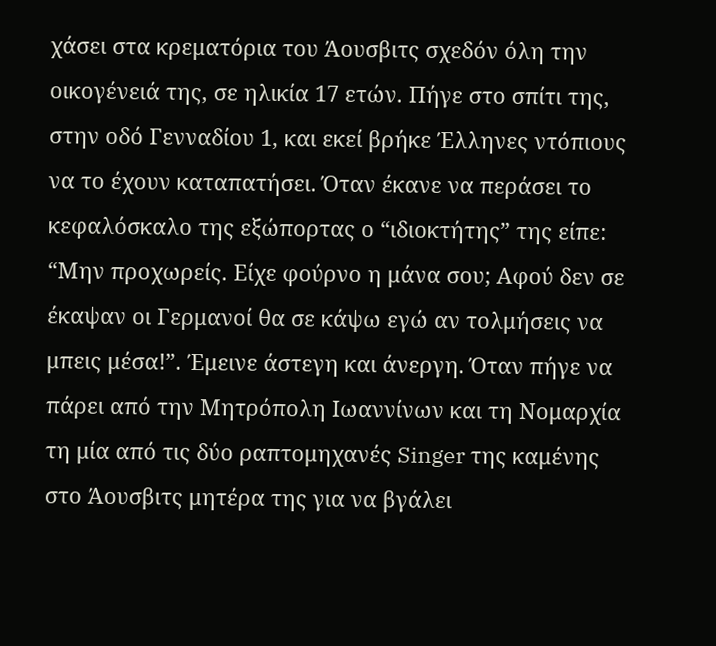χάσει στα κρεματόρια του Άουσβιτς σχεδόν όλη την οικογένειά της, σε ηλικία 17 ετών. Πήγε στο σπίτι της, στην οδό Γενναδίου 1, και εκεί βρήκε Έλληνες ντόπιους να το έχουν καταπατήσει. Όταν έκανε να περάσει το κεφαλόσκαλο της εξώπορτας ο “ιδιοκτήτης” της είπε: “Μην προχωρείς. Είχε φούρνο η μάνα σου; Αφού δεν σε έκαψαν οι Γερμανοί θα σε κάψω εγώ αν τολμήσεις να μπεις μέσα!”. Έμεινε άστεγη και άνεργη. Όταν πήγε να πάρει από την Μητρόπολη Ιωαννίνων και τη Νομαρχία τη μία από τις δύο ραπτομηχανές Singer της καμένης στο Άουσβιτς μητέρα της για να βγάλει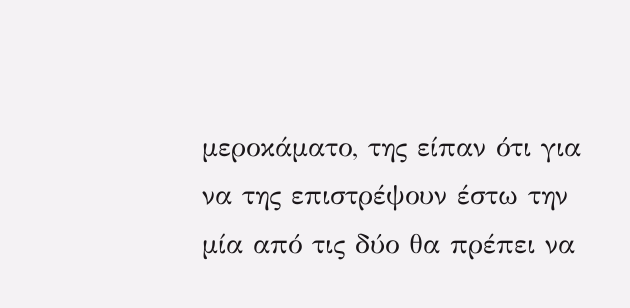μεροκάματο, της είπαν ότι για να της επιστρέψουν έστω την μία από τις δύο θα πρέπει να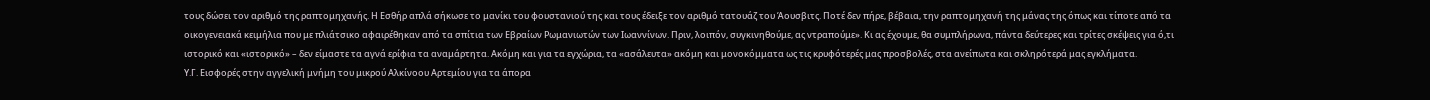τους δώσει τον αριθμό της ραπτομηχανής. Η Εσθήρ απλά σήκωσε το μανίκι του φουστανιού της και τους έδειξε τον αριθμό τατουάζ του Άουσβιτς. Ποτέ δεν πήρε, βέβαια, την ραπτομηχανή της μάνας της όπως και τίποτε από τα οικογενειακά κειμήλια που με πλιάτσικο αφαιρέθηκαν από τα σπίτια των Εβραίων Ρωμανιωτών των Ιωαννίνων. Πριν, λοιπόν, συγκινηθούμε, ας ντραπούμε». Κι ας έχουμε, θα συμπλήρωνα, πάντα δεύτερες και τρίτες σκέψεις για ό,τι ιστορικό και «ιστορικό» – δεν είμαστε τα αγνά ερίφια τα αναμάρτητα. Ακόμη και για τα εγχώρια, τα «ασάλευτα» ακόμη και μονοκόμματα ως τις κρυφότερές μας προσβολές, στα ανείπωτα και σκληρότερά μας εγκλήματα.
Υ.Γ. Εισφορές στην αγγελική μνήμη του μικρού Αλκίνοου Αρτεμίου για τα άπορα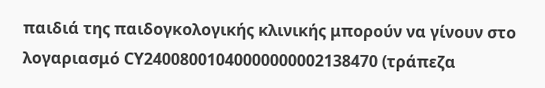παιδιά της παιδογκολογικής κλινικής μπορούν να γίνουν στο λογαριασμό CY24008001040000000002138470 (τράπεζα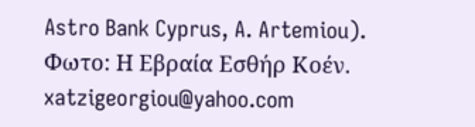Astro Bank Cyprus, A. Artemiou).
Φωτο: Η Εβραία Εσθήρ Κοέν.
xatzigeorgiou@yahoo.com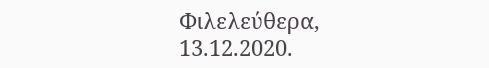Φιλελεύθερα, 13.12.2020.